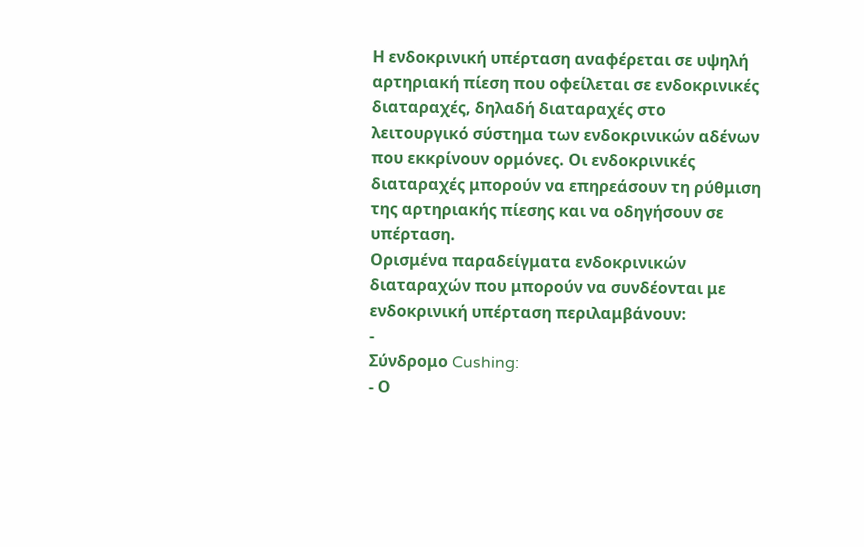Η ενδοκρινική υπέρταση αναφέρεται σε υψηλή αρτηριακή πίεση που οφείλεται σε ενδοκρινικές διαταραχές, δηλαδή διαταραχές στο λειτουργικό σύστημα των ενδοκρινικών αδένων που εκκρίνουν ορμόνες. Οι ενδοκρινικές διαταραχές μπορούν να επηρεάσουν τη ρύθμιση της αρτηριακής πίεσης και να οδηγήσουν σε υπέρταση.
Ορισμένα παραδείγματα ενδοκρινικών διαταραχών που μπορούν να συνδέονται με ενδοκρινική υπέρταση περιλαμβάνουν:
-
Σύνδρομο Cushing:
- Ο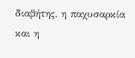διαβήτης, η παχυσαρκία και η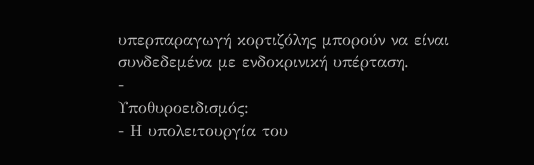υπερπαραγωγή κορτιζόλης μπορούν να είναι συνδεδεμένα με ενδοκρινική υπέρταση.
-
Υποθυροειδισμός:
- Η υπολειτουργία του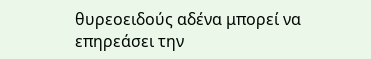θυρεοειδούς αδένα μπορεί να επηρεάσει την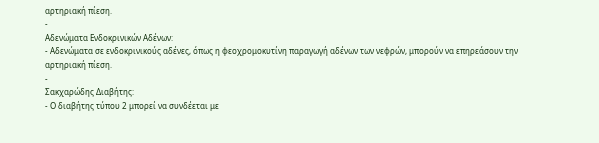αρτηριακή πίεση.
-
Αδενώματα Ενδοκρινικών Αδένων:
- Αδενώματα σε ενδοκρινικούς αδένες, όπως η φεοχρομοκυτίνη παραγωγή αδένων των νεφρών, μπορούν να επηρεάσουν την αρτηριακή πίεση.
-
Σακχαρώδης Διαβήτης:
- Ο διαβήτης τύπου 2 μπορεί να συνδέεται με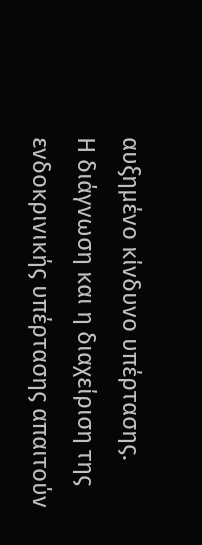αυξημένο κίνδυνο υπέρτασης.
Η διάγνωση και η διαχείριση της ενδοκρινικής υπέρτασης απαιτούν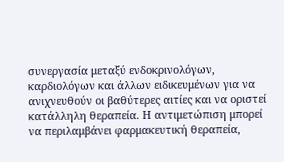συνεργασία μεταξύ ενδοκρινολόγων, καρδιολόγων και άλλων ειδικευμένων για να ανιχνευθούν οι βαθύτερες αιτίες και να οριστεί κατάλληλη θεραπεία. Η αντιμετώπιση μπορεί να περιλαμβάνει φαρμακευτική θεραπεία,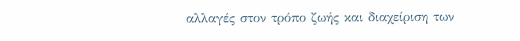αλλαγές στον τρόπο ζωής και διαχείριση των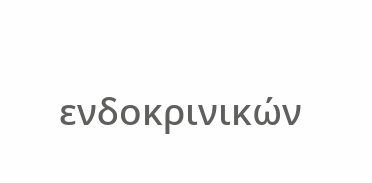ενδοκρινικών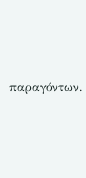παραγόντων.